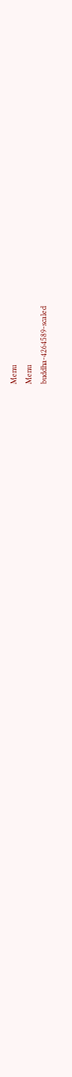Menu
Menu
buddha-4264589-scaled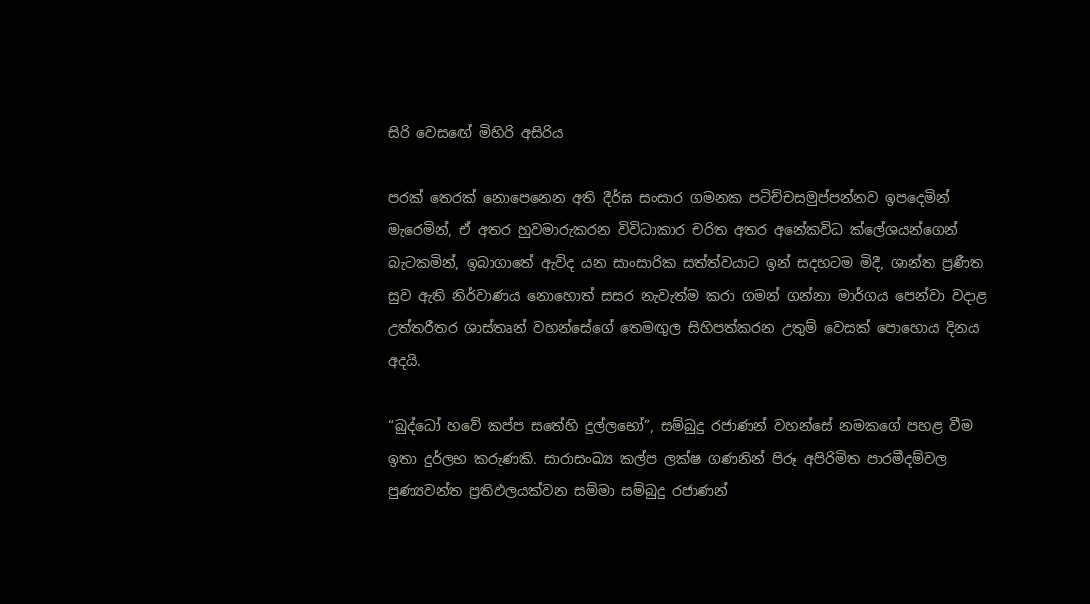සිරි වෙසඟේ මිහිරි අසිරිය

පරක් තෙරක් නොපෙනෙන අති දීර්ඝ සංසාර ගමනක පටිච්චසමුප්පන්නව ඉපදෙමින් මැරෙමින්, ඒ අතර හුවමාරුකරන විවිධාකාර චරිත අතර අනේකවිධ ක්ලේශයන්ගෙන් බැටකමින්, ඉබාගාතේ ඇවිද යන සාංසාරික සත්ත්වයාට ඉන් සදහටම මිදී, ශාන්ත ප්‍රණීත සුව ඇති නිර්වාණය නොහොත් සසර නැවැත්ම කරා ගමන් ගන්නා මාර්ගය පෙන්වා වදාළ උත්තරීතර ශාස්තෘන් වහන්සේගේ තෙමඟුල සිහිපත්කරන උතුම් වෙසක් පොහොය දිනය අදයි.

“බුද්ධෝ හවේ කප්ප සතේහි දුල්ලභෝ”, සම්බුදු රජාණන් වහන්සේ නමකගේ පහළ වීම ඉතා දුර්ලභ කරුණකි. සාරාසංඛ්‍ය කල්ප ලක්ෂ ගණනින් පිරූ අපිරිමිත පාරමීදම්වල පුණ්‍යවන්ත ප්‍රතිඵලයක්වන සම්මා සම්බුදු රජාණන්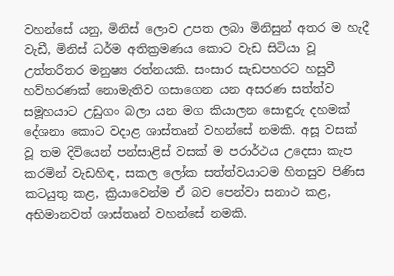වහන්සේ යනු, මිනිස් ලොව උපත ලබා මිනිසුන් අතර ම හැදී වැඩී, මිනිස් ධර්ම අතික්‍රමණය කොට වැඩ සිටියා වූ උත්තරීතර මනුෂ්‍ය රත්නයකි. සංසාර සැඩපහරට හසුවී හව්හරණක් නොමැතිව ගසාගෙන යන අසරණ සත්ත්ව සමූහයාට උඩුගං බලා යන මග කියාලන සොඳුරු දහමක් දේශනා කොට වදාළ ශාස්තෘන් වහන්සේ නමකි. අසූ වසක් වූ තම දිවියෙන් පන්සාළිස් වසක් ම පරාර්ථය උදෙසා කැප කරමින් වැඩහිඳ, සකල ලෝක සත්ත්වයාටම හිතසුව පිණිස කටයුතු කළ, ක්‍රියාවෙන්ම ඒ බව පෙන්වා සනාථ කළ, අභිමානවත් ශාස්තෘන් වහන්සේ නමකි.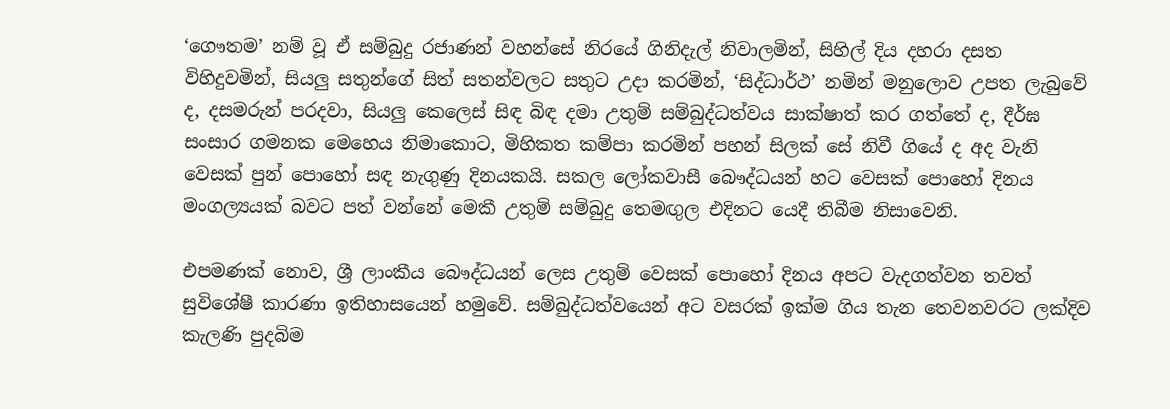‘ගෞතම’ නම් වූ ඒ සම්බුදු රජාණන් වහන්සේ නිරයේ ගිනිදැල් නිවාලමින්, සිහිල් දිය දහරා දසත විහිදුවමින්, සියලු සතුන්ගේ සිත් සතන්වලට සතුට උදා කරමින්, ‘සිද්ධාර්ථ’ නමින් මනුලොව උපත ලැබුවේ ද, දසමරුන් පරදවා, සියලු කෙලෙස් සිඳ බිඳ දමා උතුම් සම්බුද්ධත්වය සාක්ෂාත් කර ගත්තේ ද, දීර්ඝ සංසාර ගමනක මෙහෙය නිමාකොට, මිහිකත කම්පා කරමින් පහන් සිලක් සේ නිවී ගියේ ද අද වැනි වෙසක් පුන් පොහෝ සඳ නැගුණු දිනයකයි. සකල ලෝකවාසී බෞද්ධයන් හට වෙසක් පොහෝ දිනය මංගල්‍යයක් බවට පත් වන්නේ මෙකී උතුම් සම්බුදු තෙමඟුල එදිනට යෙදී තිබීම නිසාවෙනි.

එපමණක් නොව, ශ්‍රී ලාංකීය බෞද්ධයන් ලෙස උතුම් වෙසක් පොහෝ දිනය අපට වැදගත්වන තවත් සුවිශේෂී කාරණා ඉතිහාසයෙන් හමුවේ. සම්බුද්ධත්වයෙන් අට වසරක් ඉක්ම ගිය තැන තෙවනවරට ලක්දිව කැලණි පුදබිම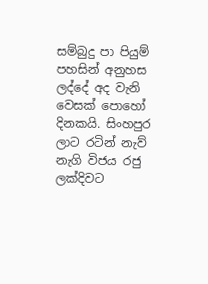සම්බුදු පා පියුම් පහසින් අනුහස ලද්දේ අද වැනි වෙසක් පොහෝ දිනකයි. සිංහපුර ලාට රටින් නැව් නැගි විජය රජු ලක්දිවට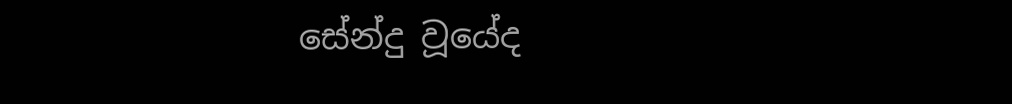සේන්දු වූයේද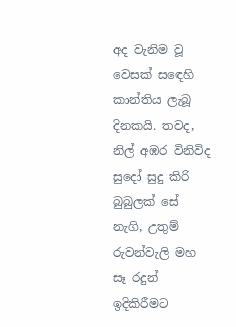අද වැනිම වූ වෙසක් සඳෙහි කාන්තිය ලැබූ දිනකයි. තවද, නිල් අඹර විනිවිද සුදෝ සුදු කිරි බුබුලක් සේ නැගි, උතුම් රුවන්වැලි මහ සෑ රදුන් ඉදිකිරීමට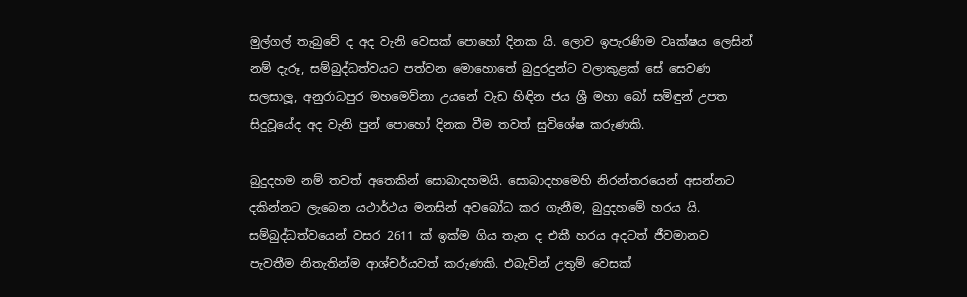මුල්ගල් තැබුවේ ද අද වැනි වෙසක් පොහෝ දිනක යි. ලොව ඉපැරණිම වෘක්ෂය ලෙසින් නම් දැරූ, සම්බුද්ධත්වයට පත්වන මොහොතේ බුදුරදුන්ට වලාකුළක් සේ සෙවණ සලසාලූ, අනුරාධපුර මහමෙව්නා උයනේ වැඩ හිඳින ජය ශ්‍රී මහා බෝ සමිඳුන් උපත සිදුවූයේද අද වැනි පුන් පොහෝ දිනක වීම තවත් සුවිශේෂ කරුණකි.

බුදුදහම නම් තවත් අතෙකින් සොබාදහමයි. සොබාදහමෙහි නිරන්තරයෙන් අසන්නට දකින්නට ලැබෙන යථාර්ථය මනසින් අවබෝධ කර ගැනීම, බුදුදහමේ හරය යි. සම්බුද්ධත්වයෙන් වසර 2611 ක් ඉක්ම ගිය තැන ද එකී හරය අදටත් ජීවමානව පැවතීම නිතැතින්ම ආශ්චර්යවත් කරුණකි. එබැවින් උතුම් වෙසක්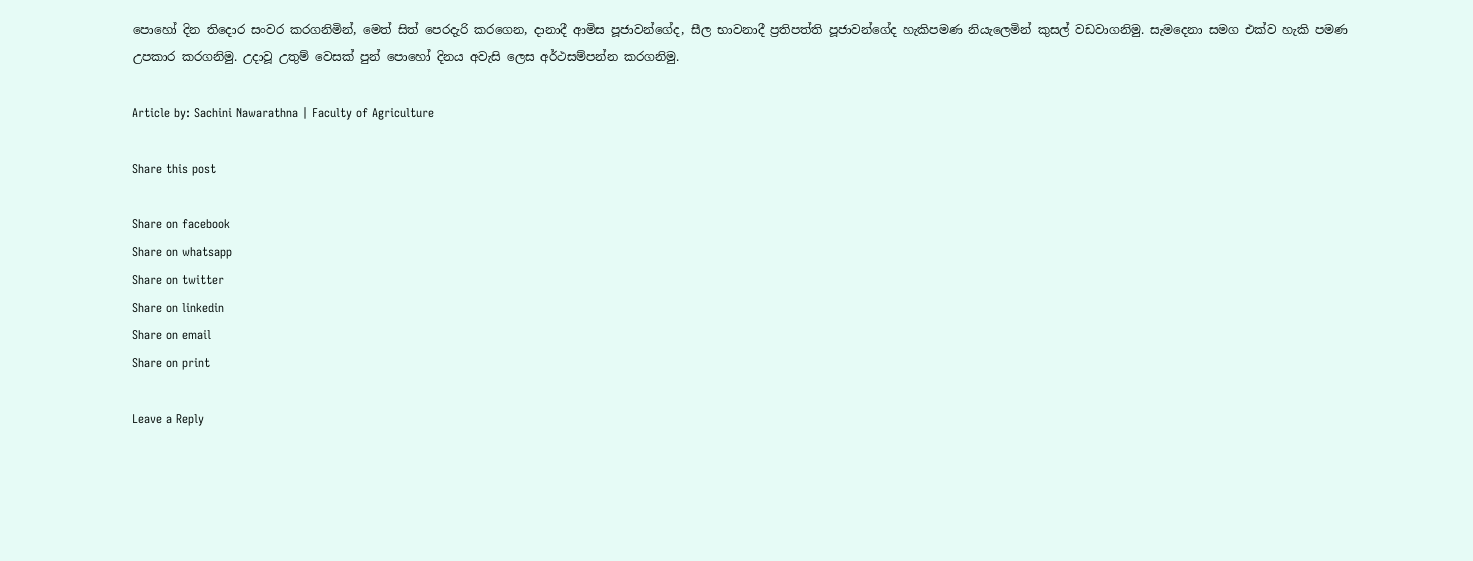පොහෝ දින තිදොර සංවර කරගනිමින්, මෙත් සිත් පෙරදැරි කරගෙන, දානාදී ආමිස පූජාවන්ගේද, සීල භාවනාදී ප්‍රතිපත්ති පූජාවන්ගේද හැකිපමණ නියැලෙමින් කුසල් වඩවාගනිමු. සැමදෙනා සමග එක්ව හැකි පමණ උපකාර කරගනිමු. උදාවූ උතුම් වෙසක් පුන් පොහෝ දිනය අවැසි ලෙස අර්ථසම්පන්න කරගනිමු.

Article by: Sachini Nawarathna | Faculty of Agriculture

Share this post

Share on facebook
Share on whatsapp
Share on twitter
Share on linkedin
Share on email
Share on print

Leave a Reply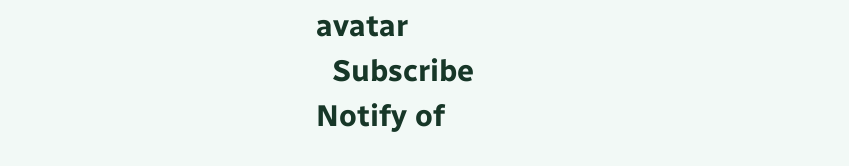avatar
  Subscribe
Notify of